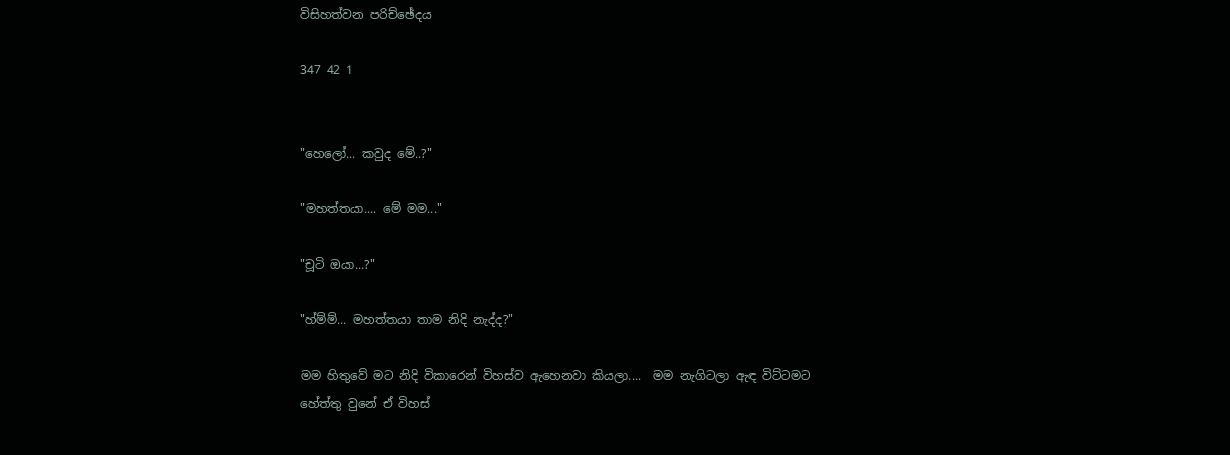විසිහත්වන පරිච්ඡේදය

347 42 1


"හෙලෝ... කවුද මේ..?"

"මහත්තයා.... මේ මම..."

"චූටි ඔයා...?"

"හ්ම්ම්... මහත්තයා තාම නිදි නැද්ද?"

මම හිතුවේ මට නිදි විකාරෙන් විහස්ව ඇහෙනවා කියලා....  මම නැගිටලා ඇඳ විට්ටමට හේත්තු වුනේ ඒ විහස්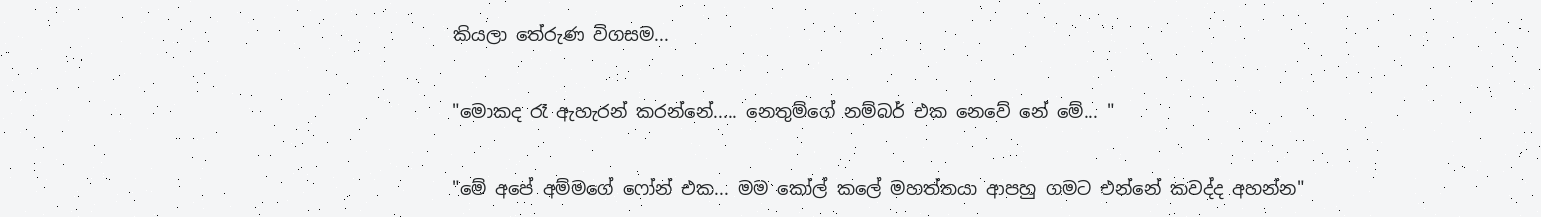කියලා තේරුණ විගසම...

"මොකද රෑ ඇහැරන් කරන්නේ..... නෙතුම්ගේ නම්බර් එක නෙවේ නේ මේ... "

"මේ අපේ අම්මගේ ෆෝන් එක... මම කෝල් කලේ මහත්තයා ආපහු ගමට එන්නේ කවද්ද අහන්න"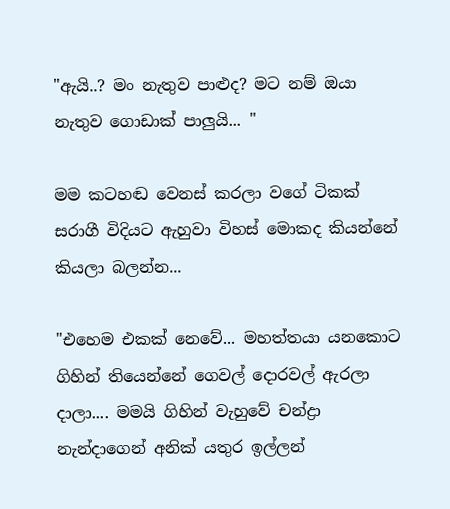"ඇයි..? මං නැතුව පාළුද? මට නම් ඔයා නැතුව ගොඩාක් පාලුයි... "

මම කටහඬ වෙනස් කරලා වගේ ටිකක් සරාගී විදියට ඇහුවා විහස් මොකද කියන්නේ කියලා බලන්න...

"එහෙම එකක් නෙවේ... මහත්තයා යනකොට ගිහින් තියෙන්නේ ගෙවල් දොරවල් ඇරලා දාලා.... මමයි ගිහින් වැහුවේ චන්ද්‍රා නැන්දාගෙන් අනික් යතුර ඉල්ලන්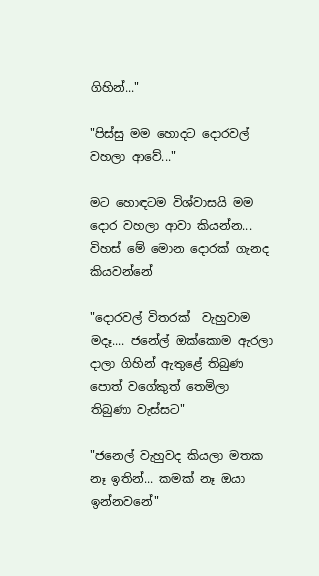ගිහින්..."

"පිස්සු මම හොදට දොරවල් වහලා ආවේ..."

මට හොඳටම විශ්වාසයි මම දොර වහලා ආවා කියන්න... විහස් මේ මොන දොරක් ගැනද කියවන්නේ

"දොරවල් විතරක්  වැහුවාම මදෑ.... ජනේල් ඔක්කොම ඇරලා දාලා ගිහින් ඇතුළේ තිබුණ පොත් වගේකුත් තෙමිලා තිබුණා වැස්සට"

"ජනෙල් වැහුවද කියලා මතක නෑ ඉතින්... කමක් නෑ ඔයා ඉන්නවනේ"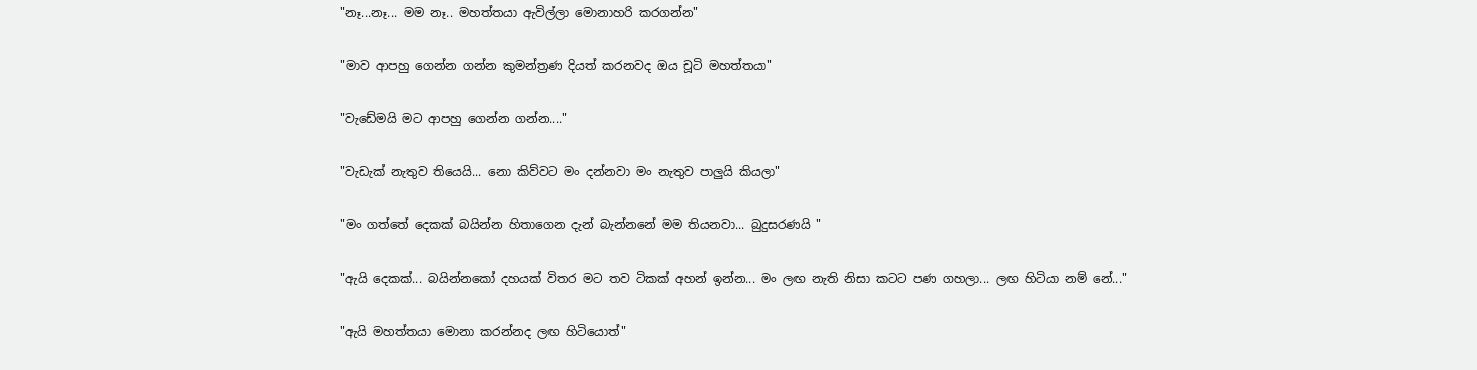"නෑ...නෑ... මම නෑ.. මහත්තයා ඇවිල්ලා මොනාහරි කරගන්න"

"මාව ආපහු ගෙන්න ගන්න කුමන්ත්‍රණ දියත් කරනවද ඔය චූටි මහත්තයා"

"වැඩේමයි මට ආපහු ගෙන්න ගන්න...."

"වැඩැක් නැතුව තියෙයි... නො කිව්වට මං දන්නවා මං නැතුව පාලුයි කියලා"

"මං ගත්තේ දෙකක් බයින්න හිතාගෙන දැන් බැන්නනේ මම තියනවා... බුදුසරණයි "

"ඇයි දෙකක්... බයින්නකෝ දහයක් විතර මට තව ටිකක් අහන් ඉන්න... මං ලඟ නැති නිසා කටට පණ ගහලා... ලඟ හිටියා නම් නේ..."

"ඇයි මහත්තයා මොනා කරන්නද ලඟ හිටියොත්"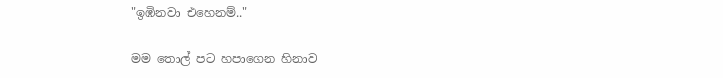"ඉඹිනවා එහෙනම්.."

මම තොල් පට හපාගෙන හිනාව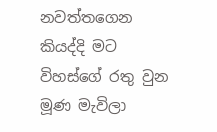නවත්තගෙන කියද්දි මට විහස්ගේ රතු වුන මූණ මැවිලා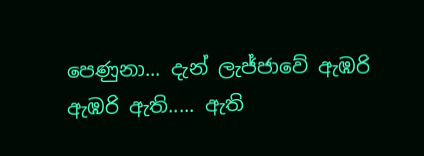පෙණුනා... දැන් ලැජ්ජාවේ ඇඹරි ඇඹරි ඇති..... ඇති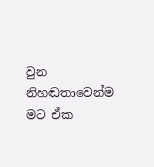වුන නිහඬතාවෙන්ම මට ඒක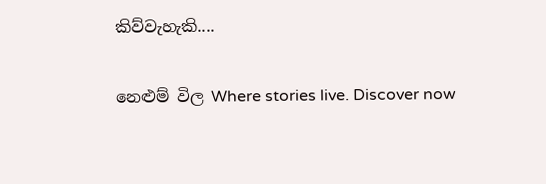කිව්වැහැකි....

නෙළුම් විල Where stories live. Discover now